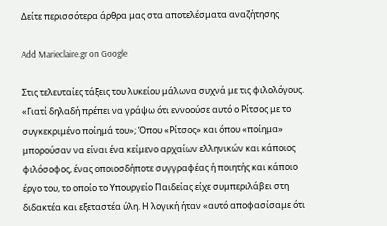Δείτε περισσότερα άρθρα μας στα αποτελέσματα αναζήτησης

Add Marieclaire.gr on Google

Στις τελευταίες τάξεις του λυκείου μάλωνα συχνά με τις φιλολόγους. «Γιατί δηλαδή πρέπει να γράψω ότι εννοούσε αυτό ο Ρίτσος με το συγκεκριμένο ποίημά του»; Όπου «Ρίτσος» και όπου «ποίημα» μπορούσαν να είναι ένα κείμενο αρχαίων ελληνικών και κάποιος φιλόσοφος, ένας οποιοσδήποτε συγγραφέας ή ποιητής και κάποιο έργο του, το οποίο το Υπουργείο Παιδείας είχε συμπεριλάβει στη διδακτέα και εξεταστέα ύλη. Η λογική ήταν «αυτό αποφασίσαμε ότι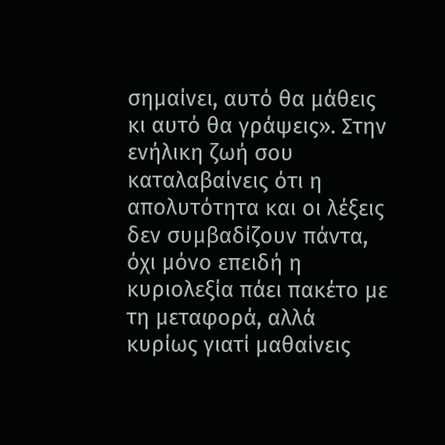σημαίνει, αυτό θα μάθεις κι αυτό θα γράψεις». Στην ενήλικη ζωή σου καταλαβαίνεις ότι η απολυτότητα και οι λέξεις δεν συμβαδίζουν πάντα, όχι μόνο επειδή η κυριολεξία πάει πακέτο με τη μεταφορά, αλλά κυρίως γιατί μαθαίνεις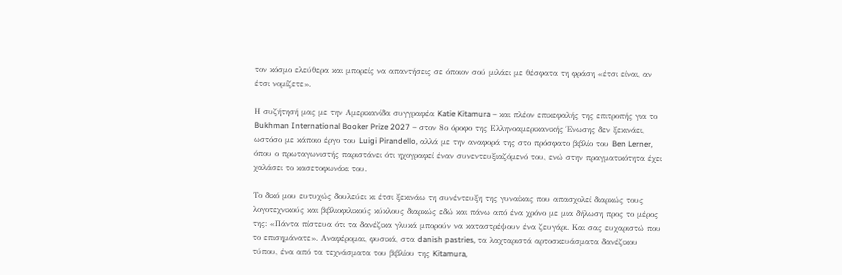τον κόσμο ελεύθερα και μπορείς να απαντήσεις σε όποιον σού μιλάει με θέσφατα τη φράση «έτσι είναι, αν έτσι νομίζετε».

Η συζήτησή μας με την Αμερικανίδα συγγραφέα Katie Kitamura – και πλέον επικεφαλής της επιτροπής για το Bukhman International Booker Prize 2027 – στον 8ο όροφο της Ελληνοαμερικανικής Ένωσης δεν ξεκινάει, ωστόσο με κάποιο έργο του Luigi Pirandello, αλλά με την αναφορά της στο πρόσφατο βιβλίο του Ben Lerner, όπου ο πρωταγωνιστής παριστάνει ότι ηχογραφεί έναν συνεντευξιαζόμενό του, ενώ στην πραγματικότητα έχει χαλάσει το κασετοφωνάκι του.

Το δικό μου ευτυχώς δουλεύει κι έτσι ξεκινάω τη συνέντευξη της γυναίκας που απασχολεί διαρκώς τους λογοτεχνικούς και βιβλιοφιλικούς κύκλους διαρκώς εδώ και πάνω από ένα χρόνο με μια δήλωση προς το μέρος της: «Πάντα πίστευα ότι τα δανέζικα γλυκά μπορούν να καταστρέψουν ένα ζευγάρι. Και σας ευχαριστώ που το επισημάνατε». Αναφέρομαι, φυσικά, στα danish pastries, τα λαχταριστά αρτοσκευάσματα δανέζικου τύπου, ένα από τα τεχνάσματα του βιβλίου της Kitamura,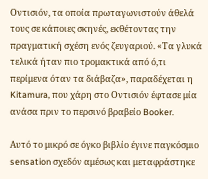Οντισιόν, τα οποία πρωταγωνιστούν άθελά τους σε κάποιες σκηνές, εκθέτοντας την πραγματική σχέση ενός ζευγαριού. «Τα γλυκά τελικά ήταν πιο τρομακτικά από ό,τι περίμενα όταν τα διάβαζα», παραδέχεται η Kitamura, που χάρη στο Οντισιόν έφτασε μία ανάσα πριν το περσινό βραβείο Booker.

Αυτό το μικρό σε όγκο βιβλίο έγινε παγκόσμιο sensation σχεδόν αμέσως και μεταφράστηκε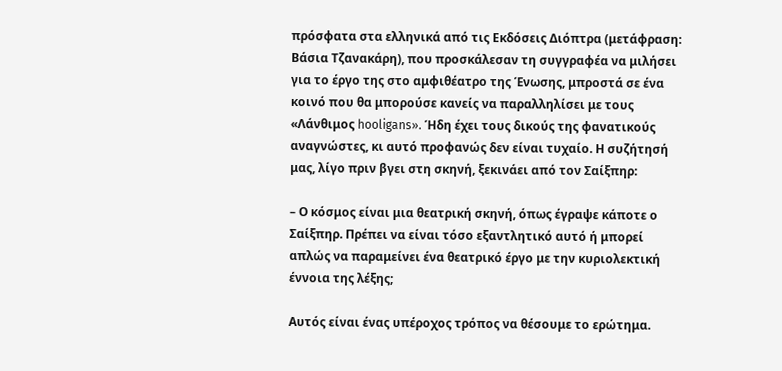πρόσφατα στα ελληνικά από τις Εκδόσεις Διόπτρα (μετάφραση: Βάσια Τζανακάρη), που προσκάλεσαν τη συγγραφέα να μιλήσει για το έργο της στο αμφιθέατρο της Ένωσης, μπροστά σε ένα κοινό που θα μπορούσε κανείς να παραλληλίσει με τους «Λάνθιμος hooligans». Ήδη έχει τους δικούς της φανατικούς αναγνώστες, κι αυτό προφανώς δεν είναι τυχαίο. Η συζήτησή μας, λίγο πριν βγει στη σκηνή, ξεκινάει από τον Σαίξπηρ:

– Ο κόσμος είναι μια θεατρική σκηνή, όπως έγραψε κάποτε ο Σαίξπηρ. Πρέπει να είναι τόσο εξαντλητικό αυτό ή μπορεί απλώς να παραμείνει ένα θεατρικό έργο με την κυριολεκτική έννοια της λέξης;

Αυτός είναι ένας υπέροχος τρόπος να θέσουμε το ερώτημα.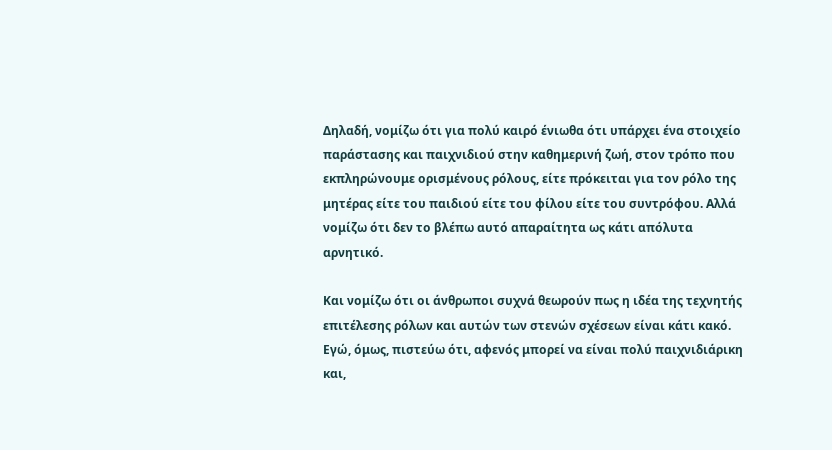Δηλαδή, νομίζω ότι για πολύ καιρό ένιωθα ότι υπάρχει ένα στοιχείο παράστασης και παιχνιδιού στην καθημερινή ζωή, στον τρόπο που εκπληρώνουμε ορισμένους ρόλους, είτε πρόκειται για τον ρόλο της μητέρας είτε του παιδιού είτε του φίλου είτε του συντρόφου. Αλλά νομίζω ότι δεν το βλέπω αυτό απαραίτητα ως κάτι απόλυτα αρνητικό.

Και νομίζω ότι οι άνθρωποι συχνά θεωρούν πως η ιδέα της τεχνητής επιτέλεσης ρόλων και αυτών των στενών σχέσεων είναι κάτι κακό. Εγώ, όμως, πιστεύω ότι, αφενός μπορεί να είναι πολύ παιχνιδιάρικη και,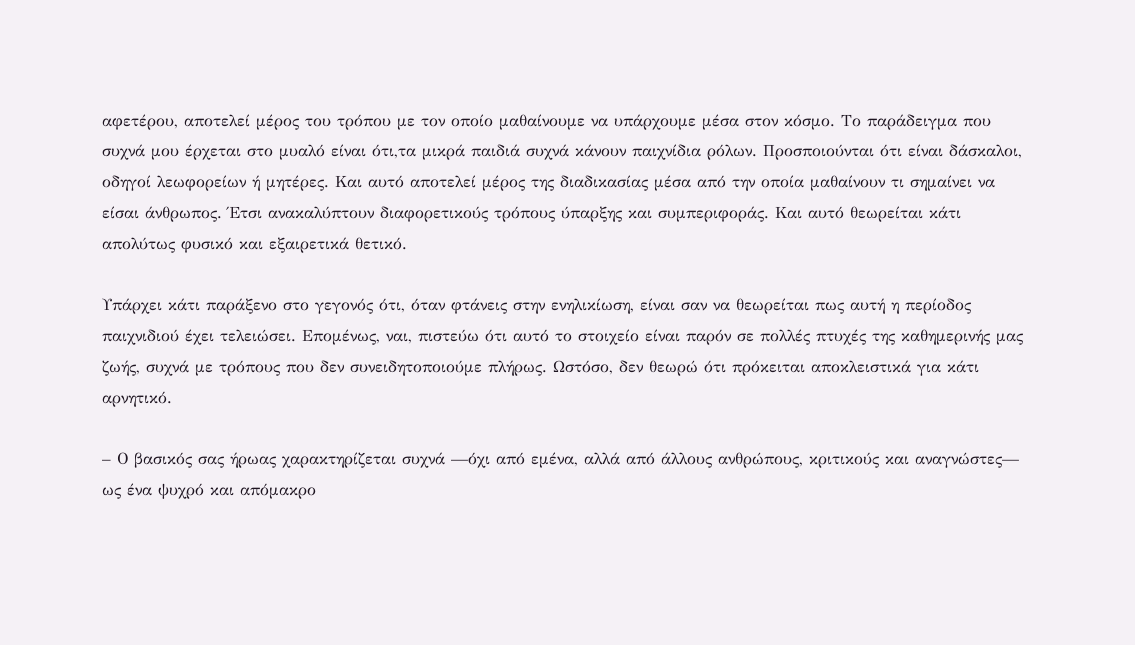αφετέρου, αποτελεί μέρος του τρόπου με τον οποίο μαθαίνουμε να υπάρχουμε μέσα στον κόσμο. Το παράδειγμα που συχνά μου έρχεται στο μυαλό είναι ότι,τα μικρά παιδιά συχνά κάνουν παιχνίδια ρόλων. Προσποιούνται ότι είναι δάσκαλοι, οδηγοί λεωφορείων ή μητέρες. Και αυτό αποτελεί μέρος της διαδικασίας μέσα από την οποία μαθαίνουν τι σημαίνει να είσαι άνθρωπος. Έτσι ανακαλύπτουν διαφορετικούς τρόπους ύπαρξης και συμπεριφοράς. Και αυτό θεωρείται κάτι απολύτως φυσικό και εξαιρετικά θετικό.

Υπάρχει κάτι παράξενο στο γεγονός ότι, όταν φτάνεις στην ενηλικίωση, είναι σαν να θεωρείται πως αυτή η περίοδος παιχνιδιού έχει τελειώσει. Επομένως, ναι, πιστεύω ότι αυτό το στοιχείο είναι παρόν σε πολλές πτυχές της καθημερινής μας ζωής, συχνά με τρόπους που δεν συνειδητοποιούμε πλήρως. Ωστόσο, δεν θεωρώ ότι πρόκειται αποκλειστικά για κάτι αρνητικό.

– Ο βασικός σας ήρωας χαρακτηρίζεται συχνά —όχι από εμένα, αλλά από άλλους ανθρώπους, κριτικούς και αναγνώστες— ως ένα ψυχρό και απόμακρο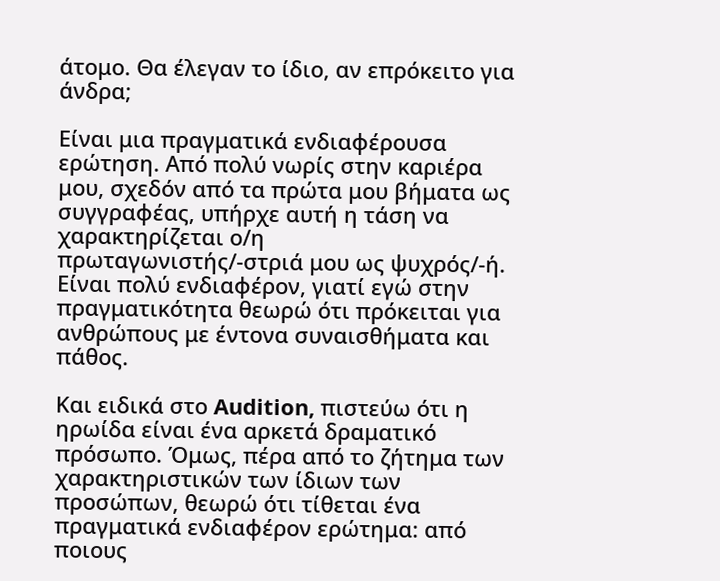άτομο. Θα έλεγαν το ίδιο, αν επρόκειτο για άνδρα;

Είναι μια πραγματικά ενδιαφέρουσα ερώτηση. Από πολύ νωρίς στην καριέρα μου, σχεδόν από τα πρώτα μου βήματα ως συγγραφέας, υπήρχε αυτή η τάση να χαρακτηρίζεται ο/η πρωταγωνιστής/-στριά μου ως ψυχρός/-ή. Είναι πολύ ενδιαφέρον, γιατί εγώ στην πραγματικότητα θεωρώ ότι πρόκειται για ανθρώπους με έντονα συναισθήματα και πάθος.

Και ειδικά στο Audition, πιστεύω ότι η ηρωίδα είναι ένα αρκετά δραματικό πρόσωπο. Όμως, πέρα από το ζήτημα των χαρακτηριστικών των ίδιων των προσώπων, θεωρώ ότι τίθεται ένα πραγματικά ενδιαφέρον ερώτημα: από ποιους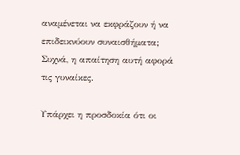αναμένεται να εκφράζουν ή να επιδεικνύουν συναισθήματα; Συχνά, η απαίτηση αυτή αφορά τις γυναίκες.

Υπάρχει η προσδοκία ότι οι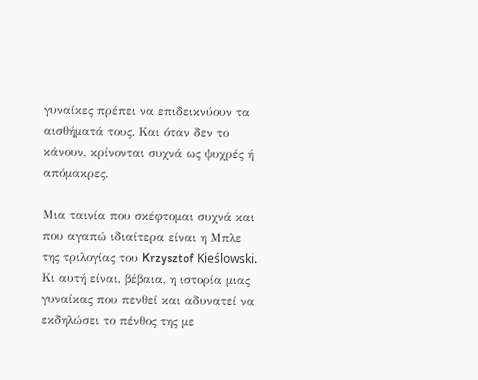γυναίκες πρέπει να επιδεικνύουν τα αισθήματά τους. Και όταν δεν το κάνουν, κρίνονται συχνά ως ψυχρές ή απόμακρες.

Μια ταινία που σκέφτομαι συχνά και που αγαπώ ιδιαίτερα είναι η Μπλε της τριλογίας του Krzysztof Kieślowski. Κι αυτή είναι, βέβαια, η ιστορία μιας γυναίκας που πενθεί και αδυνατεί να εκδηλώσει το πένθος της με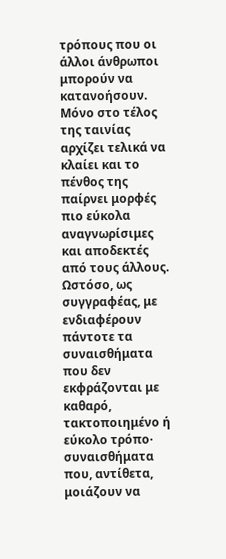τρόπους που οι άλλοι άνθρωποι μπορούν να κατανοήσουν. Μόνο στο τέλος της ταινίας αρχίζει τελικά να κλαίει και το πένθος της παίρνει μορφές πιο εύκολα αναγνωρίσιμες και αποδεκτές από τους άλλους. Ωστόσο, ως συγγραφέας, με ενδιαφέρουν πάντοτε τα συναισθήματα που δεν εκφράζονται με καθαρό, τακτοποιημένο ή εύκολο τρόπο· συναισθήματα που, αντίθετα, μοιάζουν να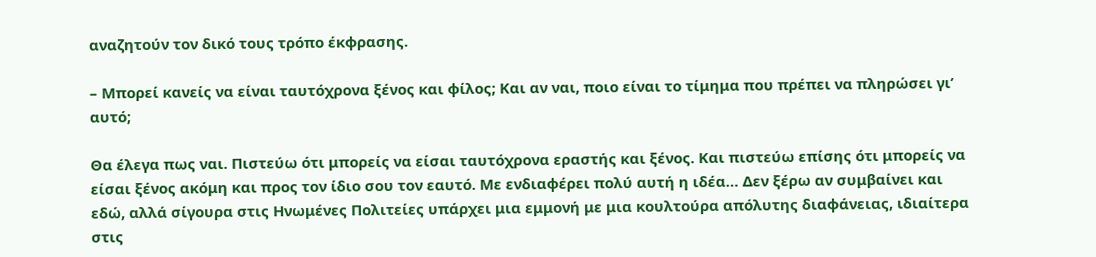αναζητούν τον δικό τους τρόπο έκφρασης.

– Μπορεί κανείς να είναι ταυτόχρονα ξένος και φίλος; Και αν ναι, ποιο είναι το τίμημα που πρέπει να πληρώσει γι’ αυτό;

Θα έλεγα πως ναι. Πιστεύω ότι μπορείς να είσαι ταυτόχρονα εραστής και ξένος. Και πιστεύω επίσης ότι μπορείς να είσαι ξένος ακόμη και προς τον ίδιο σου τον εαυτό. Με ενδιαφέρει πολύ αυτή η ιδέα… Δεν ξέρω αν συμβαίνει και εδώ, αλλά σίγουρα στις Ηνωμένες Πολιτείες υπάρχει μια εμμονή με μια κουλτούρα απόλυτης διαφάνειας, ιδιαίτερα στις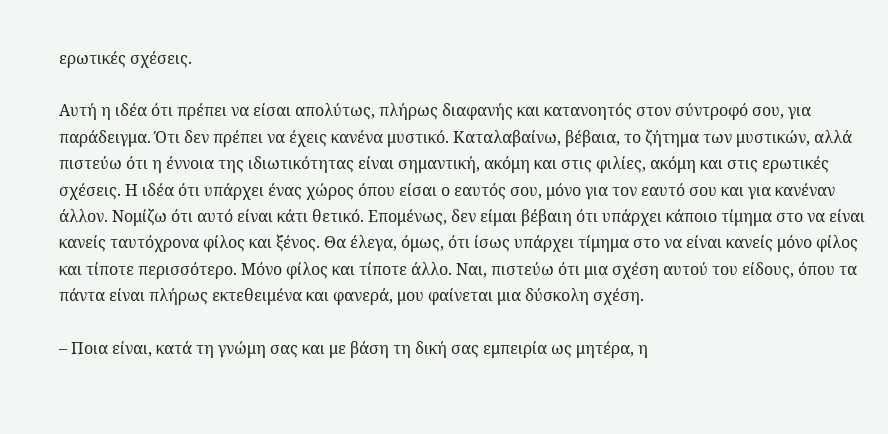ερωτικές σχέσεις.

Αυτή η ιδέα ότι πρέπει να είσαι απολύτως, πλήρως διαφανής και κατανοητός στον σύντροφό σου, για παράδειγμα. Ότι δεν πρέπει να έχεις κανένα μυστικό. Καταλαβαίνω, βέβαια, το ζήτημα των μυστικών, αλλά πιστεύω ότι η έννοια της ιδιωτικότητας είναι σημαντική, ακόμη και στις φιλίες, ακόμη και στις ερωτικές σχέσεις. Η ιδέα ότι υπάρχει ένας χώρος όπου είσαι ο εαυτός σου, μόνο για τον εαυτό σου και για κανέναν άλλον. Νομίζω ότι αυτό είναι κάτι θετικό. Επομένως, δεν είμαι βέβαιη ότι υπάρχει κάποιο τίμημα στο να είναι κανείς ταυτόχρονα φίλος και ξένος. Θα έλεγα, όμως, ότι ίσως υπάρχει τίμημα στο να είναι κανείς μόνο φίλος και τίποτε περισσότερο. Μόνο φίλος και τίποτε άλλο. Ναι, πιστεύω ότι μια σχέση αυτού του είδους, όπου τα πάντα είναι πλήρως εκτεθειμένα και φανερά, μου φαίνεται μια δύσκολη σχέση.

– Ποια είναι, κατά τη γνώμη σας και με βάση τη δική σας εμπειρία ως μητέρα, η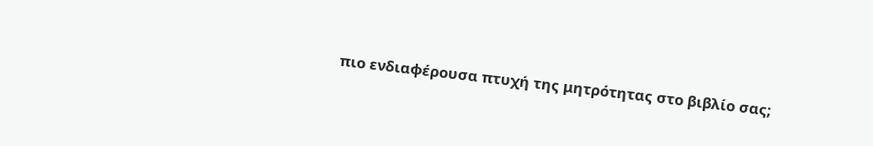πιο ενδιαφέρουσα πτυχή της μητρότητας στο βιβλίο σας;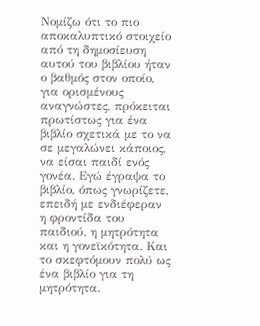Νομίζω ότι το πιο αποκαλυπτικό στοιχείο από τη δημοσίευση αυτού του βιβλίου ήταν ο βαθμός στον οποίο, για ορισμένους αναγνώστες, πρόκειται πρωτίστως για ένα βιβλίο σχετικά με το να σε μεγαλώνει κάποιος, να είσαι παιδί ενός γονέα. Εγώ έγραψα το βιβλίο, όπως γνωρίζετε, επειδή με ενδιέφεραν η φροντίδα του παιδιού, η μητρότητα και η γονεϊκότητα. Και το σκεφτόμουν πολύ ως ένα βιβλίο για τη μητρότητα.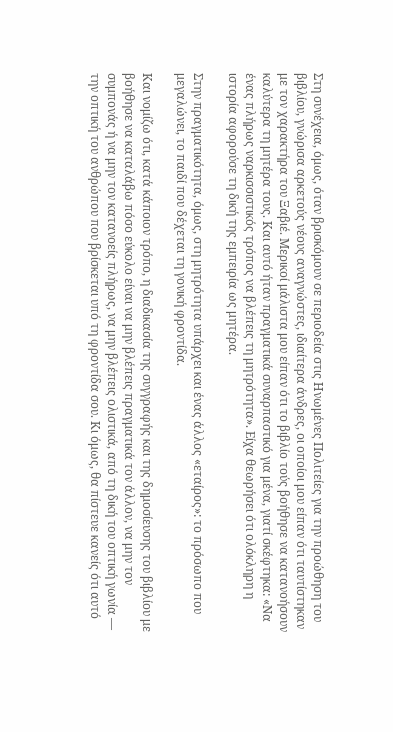Στη συνέχεια, όμως, όταν βρισκόμουν σε περιοδεία στις Ηνωμένες Πολιτείες για την προώθηση του βιβλίου, γνώρισα αρκετούς νέους αναγνώστες, ιδιαίτερα άνδρες, οι οποίοι μου είπαν ότι ταυτίστηκαν με τον χαρακτήρα του Ξαβιέ. Μερικοί μάλιστα μου είπαν ότι το βιβλίο τούς βοήθησε να κατανοήσουν καλύτερα τη μητέρα τους. Και αυτό ήταν πραγματικά συναρπαστικό για μένα, γιατί σκέφτηκα: «Να ένας πλήρως ναρκισσιστικός τρόπος να βλέπεις τη μητρότητα». Είχα θεωρήσει ότι ολόκληρη η ιστορία αφορούσε τη δική της εμπειρία ως μητέρα.

Στην πραγματικότητα, όμως, στη μητρότητα υπάρχει και ένας άλλος «εταίρος»: το πρόσωπο που μεγαλώνει, το παιδί που δέχεται τη γονική φροντίδα.

Και νομίζω ότι, κατά κάποιον τρόπο, η διαδικασία της συγγραφής και της δημοσίευσης του βιβλίου με βοήθησε να καταλάβω πόσο εύκολο είναι να μην βλέπεις πραγματικά τον άλλον, να μην τον συμπονάς ή να μην τον κατανοείς πλήρως, να μην βλέπεις ολιστικά, από τη δική του οπτική γωνία — την οπτική του ανθρώπου που βρίσκεται υπό τη φροντίδα σου. Κι όμως, θα πίστευε κανείς ότι αυτό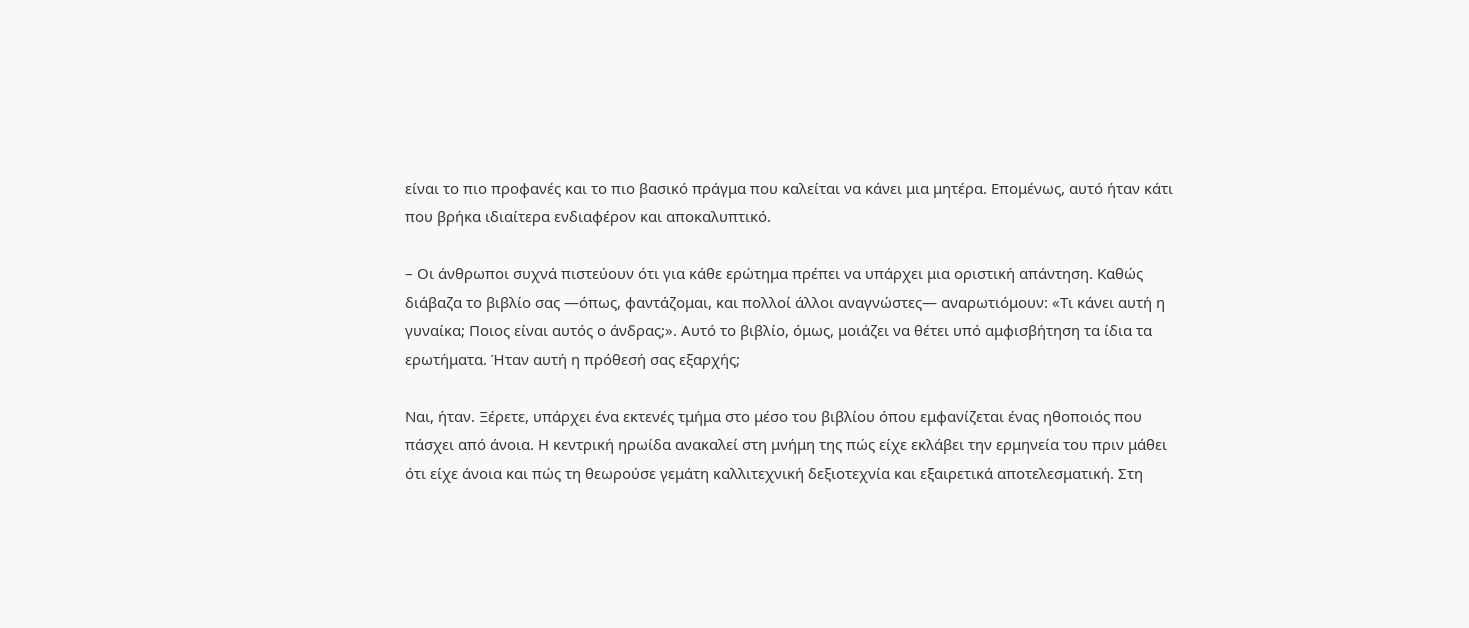είναι το πιο προφανές και το πιο βασικό πράγμα που καλείται να κάνει μια μητέρα. Επομένως, αυτό ήταν κάτι που βρήκα ιδιαίτερα ενδιαφέρον και αποκαλυπτικό.

– Οι άνθρωποι συχνά πιστεύουν ότι για κάθε ερώτημα πρέπει να υπάρχει μια οριστική απάντηση. Καθώς διάβαζα το βιβλίο σας —όπως, φαντάζομαι, και πολλοί άλλοι αναγνώστες— αναρωτιόμουν: «Τι κάνει αυτή η γυναίκα; Ποιος είναι αυτός ο άνδρας;». Αυτό το βιβλίο, όμως, μοιάζει να θέτει υπό αμφισβήτηση τα ίδια τα ερωτήματα. Ήταν αυτή η πρόθεσή σας εξαρχής;

Ναι, ήταν. Ξέρετε, υπάρχει ένα εκτενές τμήμα στο μέσο του βιβλίου όπου εμφανίζεται ένας ηθοποιός που πάσχει από άνοια. Η κεντρική ηρωίδα ανακαλεί στη μνήμη της πώς είχε εκλάβει την ερμηνεία του πριν μάθει ότι είχε άνοια και πώς τη θεωρούσε γεμάτη καλλιτεχνική δεξιοτεχνία και εξαιρετικά αποτελεσματική. Στη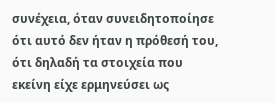συνέχεια, όταν συνειδητοποίησε ότι αυτό δεν ήταν η πρόθεσή του, ότι δηλαδή τα στοιχεία που εκείνη είχε ερμηνεύσει ως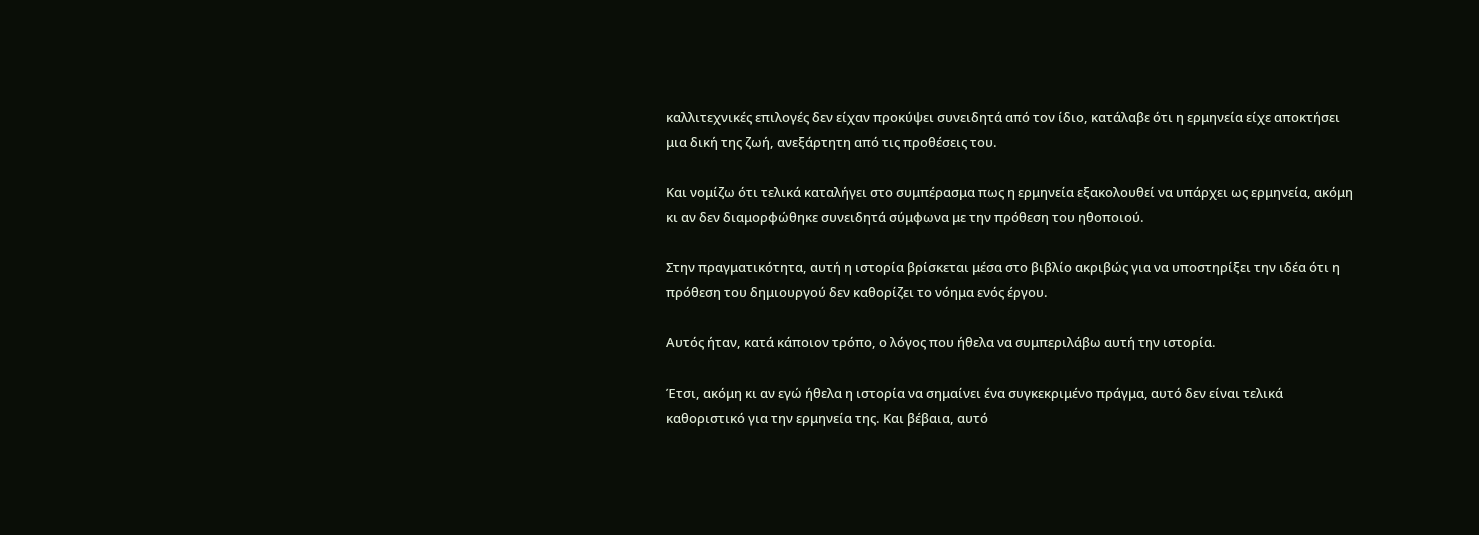καλλιτεχνικές επιλογές δεν είχαν προκύψει συνειδητά από τον ίδιο, κατάλαβε ότι η ερμηνεία είχε αποκτήσει μια δική της ζωή, ανεξάρτητη από τις προθέσεις του.

Και νομίζω ότι τελικά καταλήγει στο συμπέρασμα πως η ερμηνεία εξακολουθεί να υπάρχει ως ερμηνεία, ακόμη κι αν δεν διαμορφώθηκε συνειδητά σύμφωνα με την πρόθεση του ηθοποιού.

Στην πραγματικότητα, αυτή η ιστορία βρίσκεται μέσα στο βιβλίο ακριβώς για να υποστηρίξει την ιδέα ότι η πρόθεση του δημιουργού δεν καθορίζει το νόημα ενός έργου.

Αυτός ήταν, κατά κάποιον τρόπο, ο λόγος που ήθελα να συμπεριλάβω αυτή την ιστορία.

Έτσι, ακόμη κι αν εγώ ήθελα η ιστορία να σημαίνει ένα συγκεκριμένο πράγμα, αυτό δεν είναι τελικά καθοριστικό για την ερμηνεία της. Και βέβαια, αυτό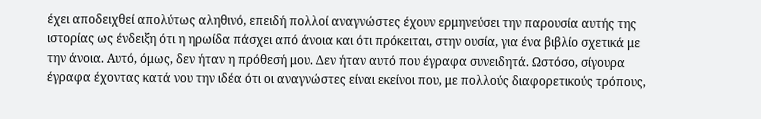έχει αποδειχθεί απολύτως αληθινό, επειδή πολλοί αναγνώστες έχουν ερμηνεύσει την παρουσία αυτής της ιστορίας ως ένδειξη ότι η ηρωίδα πάσχει από άνοια και ότι πρόκειται, στην ουσία, για ένα βιβλίο σχετικά με την άνοια. Αυτό, όμως, δεν ήταν η πρόθεσή μου. Δεν ήταν αυτό που έγραφα συνειδητά. Ωστόσο, σίγουρα έγραφα έχοντας κατά νου την ιδέα ότι οι αναγνώστες είναι εκείνοι που, με πολλούς διαφορετικούς τρόπους,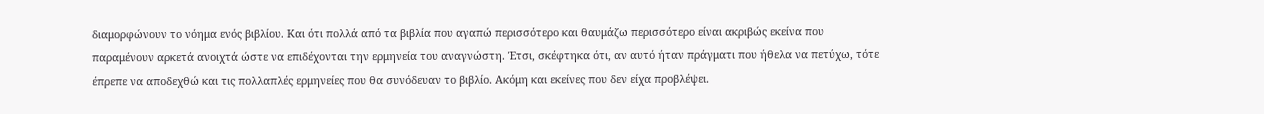διαμορφώνουν το νόημα ενός βιβλίου. Και ότι πολλά από τα βιβλία που αγαπώ περισσότερο και θαυμάζω περισσότερο είναι ακριβώς εκείνα που παραμένουν αρκετά ανοιχτά ώστε να επιδέχονται την ερμηνεία του αναγνώστη. Έτσι, σκέφτηκα ότι, αν αυτό ήταν πράγματι που ήθελα να πετύχω, τότε έπρεπε να αποδεχθώ και τις πολλαπλές ερμηνείες που θα συνόδευαν το βιβλίο. Ακόμη και εκείνες που δεν είχα προβλέψει.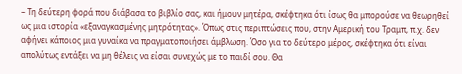– Τη δεύτερη φορά που διάβασα το βιβλίο σας, και ήμουν μητέρα, σκέφτηκα ότι ίσως θα μπορούσε να θεωρηθεί ως μια ιστορία «εξαναγκασμένης μητρότητας». Όπως στις περιπτώσεις που, στην Αμερική του Τραμπ, π.χ. δεν αφήνει κάποιος μια γυναίκα να πραγματοποιήσει άμβλωση. Όσο για το δεύτερο μέρος, σκέφτηκα ότι είναι απολύτως εντάξει να μη θέλεις να είσαι συνεχώς με το παιδί σου. Θα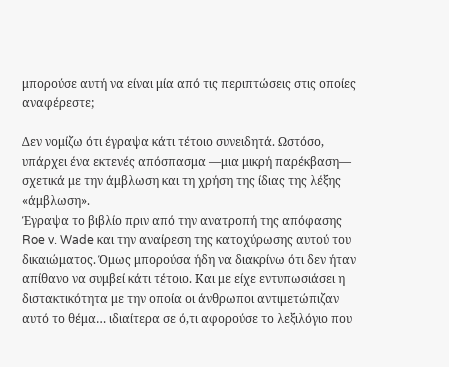μπορούσε αυτή να είναι μία από τις περιπτώσεις στις οποίες αναφέρεστε;

Δεν νομίζω ότι έγραψα κάτι τέτοιο συνειδητά. Ωστόσο, υπάρχει ένα εκτενές απόσπασμα —μια μικρή παρέκβαση— σχετικά με την άμβλωση και τη χρήση της ίδιας της λέξης «άμβλωση».
Έγραψα το βιβλίο πριν από την ανατροπή της απόφασης Roe v. Wade και την αναίρεση της κατοχύρωσης αυτού του δικαιώματος. Όμως μπορούσα ήδη να διακρίνω ότι δεν ήταν απίθανο να συμβεί κάτι τέτοιο. Και με είχε εντυπωσιάσει η διστακτικότητα με την οποία οι άνθρωποι αντιμετώπιζαν αυτό το θέμα… ιδιαίτερα σε ό,τι αφορούσε το λεξιλόγιο που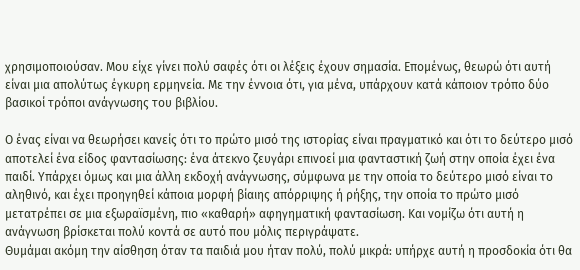χρησιμοποιούσαν. Μου είχε γίνει πολύ σαφές ότι οι λέξεις έχουν σημασία. Επομένως, θεωρώ ότι αυτή είναι μια απολύτως έγκυρη ερμηνεία. Με την έννοια ότι, για μένα, υπάρχουν κατά κάποιον τρόπο δύο βασικοί τρόποι ανάγνωσης του βιβλίου.

Ο ένας είναι να θεωρήσει κανείς ότι το πρώτο μισό της ιστορίας είναι πραγματικό και ότι το δεύτερο μισό αποτελεί ένα είδος φαντασίωσης: ένα άτεκνο ζευγάρι επινοεί μια φανταστική ζωή στην οποία έχει ένα παιδί. Υπάρχει όμως και μια άλλη εκδοχή ανάγνωσης, σύμφωνα με την οποία το δεύτερο μισό είναι το αληθινό, και έχει προηγηθεί κάποια μορφή βίαιης απόρριψης ή ρήξης, την οποία το πρώτο μισό μετατρέπει σε μια εξωραϊσμένη, πιο «καθαρή» αφηγηματική φαντασίωση. Και νομίζω ότι αυτή η ανάγνωση βρίσκεται πολύ κοντά σε αυτό που μόλις περιγράψατε.
Θυμάμαι ακόμη την αίσθηση όταν τα παιδιά μου ήταν πολύ, πολύ μικρά: υπήρχε αυτή η προσδοκία ότι θα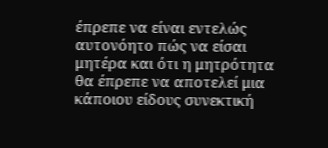έπρεπε να είναι εντελώς αυτονόητο πώς να είσαι μητέρα και ότι η μητρότητα θα έπρεπε να αποτελεί μια κάποιου είδους συνεκτική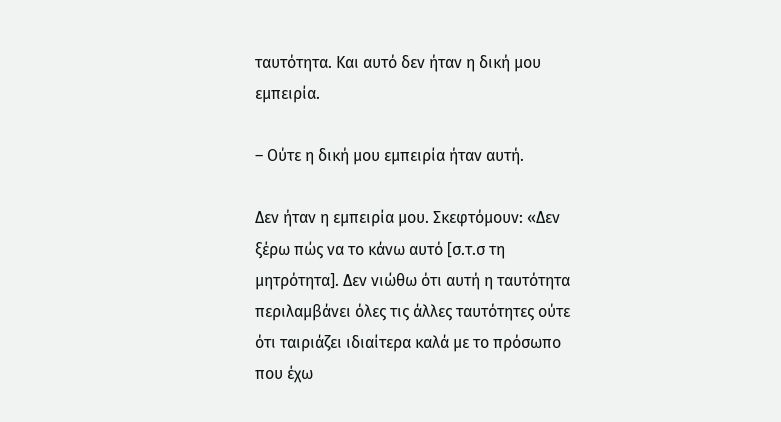ταυτότητα. Και αυτό δεν ήταν η δική μου εμπειρία.

– Ούτε η δική μου εμπειρία ήταν αυτή.

Δεν ήταν η εμπειρία μου. Σκεφτόμουν: «Δεν ξέρω πώς να το κάνω αυτό [σ.τ.σ τη μητρότητα]. Δεν νιώθω ότι αυτή η ταυτότητα περιλαμβάνει όλες τις άλλες ταυτότητες ούτε ότι ταιριάζει ιδιαίτερα καλά με το πρόσωπο που έχω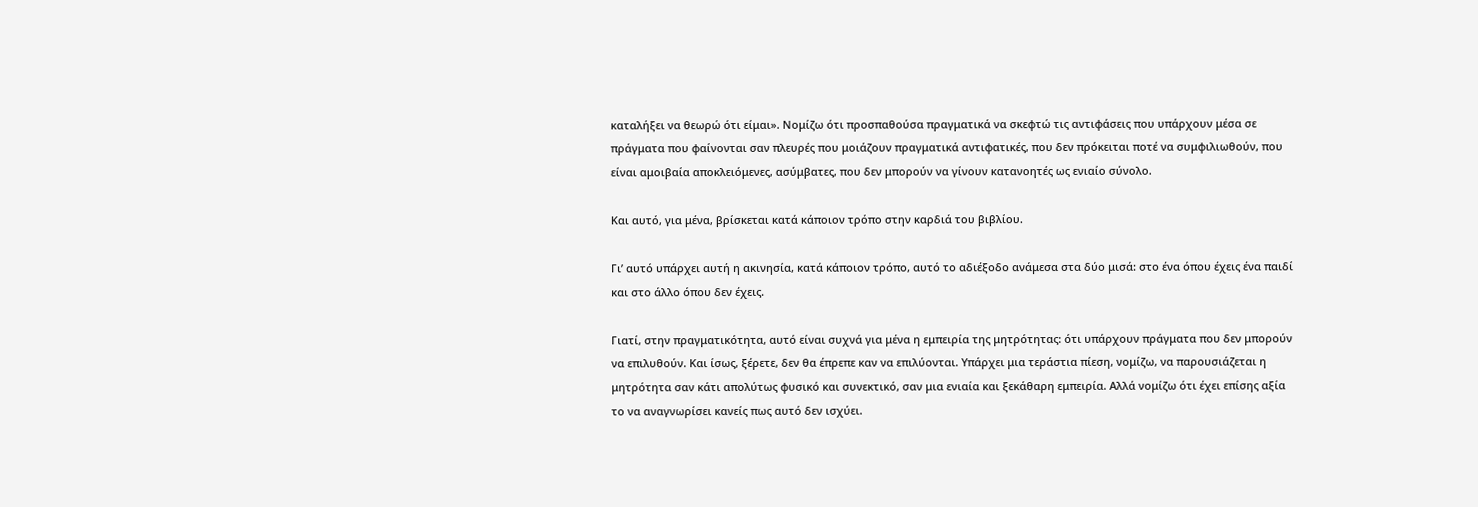καταλήξει να θεωρώ ότι είμαι». Νομίζω ότι προσπαθούσα πραγματικά να σκεφτώ τις αντιφάσεις που υπάρχουν μέσα σε πράγματα που φαίνονται σαν πλευρές που μοιάζουν πραγματικά αντιφατικές, που δεν πρόκειται ποτέ να συμφιλιωθούν, που είναι αμοιβαία αποκλειόμενες, ασύμβατες, που δεν μπορούν να γίνουν κατανοητές ως ενιαίο σύνολο.

Και αυτό, για μένα, βρίσκεται κατά κάποιον τρόπο στην καρδιά του βιβλίου.

Γι’ αυτό υπάρχει αυτή η ακινησία, κατά κάποιον τρόπο, αυτό το αδιέξοδο ανάμεσα στα δύο μισά: στο ένα όπου έχεις ένα παιδί και στο άλλο όπου δεν έχεις.

Γιατί, στην πραγματικότητα, αυτό είναι συχνά για μένα η εμπειρία της μητρότητας: ότι υπάρχουν πράγματα που δεν μπορούν να επιλυθούν. Και ίσως, ξέρετε, δεν θα έπρεπε καν να επιλύονται. Υπάρχει μια τεράστια πίεση, νομίζω, να παρουσιάζεται η μητρότητα σαν κάτι απολύτως φυσικό και συνεκτικό, σαν μια ενιαία και ξεκάθαρη εμπειρία. Αλλά νομίζω ότι έχει επίσης αξία το να αναγνωρίσει κανείς πως αυτό δεν ισχύει.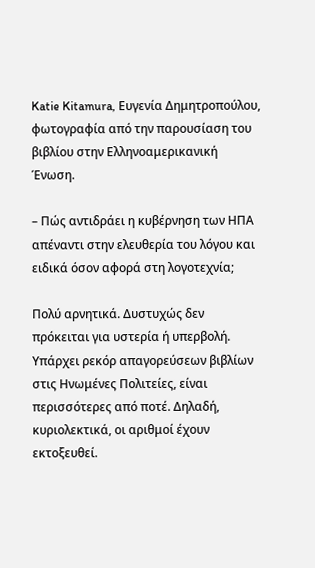Katie Kitamura, Ευγενία Δημητροπούλου, φωτογραφία από την παρουσίαση του βιβλίου στην Ελληνοαμερικανική Ένωση.

– Πώς αντιδράει η κυβέρνηση των ΗΠΑ απέναντι στην ελευθερία του λόγου και ειδικά όσον αφορά στη λογοτεχνία;

Πολύ αρνητικά. Δυστυχώς δεν πρόκειται για υστερία ή υπερβολή. Υπάρχει ρεκόρ απαγορεύσεων βιβλίων στις Ηνωμένες Πολιτείες, είναι περισσότερες από ποτέ. Δηλαδή, κυριολεκτικά, οι αριθμοί έχουν εκτοξευθεί.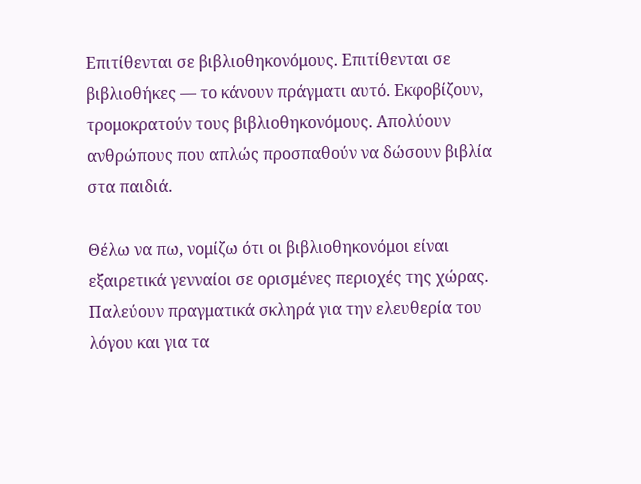Επιτίθενται σε βιβλιοθηκονόμους. Επιτίθενται σε βιβλιοθήκες — το κάνουν πράγματι αυτό. Εκφοβίζουν, τρομοκρατούν τους βιβλιοθηκονόμους. Απολύουν ανθρώπους που απλώς προσπαθούν να δώσουν βιβλία στα παιδιά.

Θέλω να πω, νομίζω ότι οι βιβλιοθηκονόμοι είναι εξαιρετικά γενναίοι σε ορισμένες περιοχές της χώρας. Παλεύουν πραγματικά σκληρά για την ελευθερία του λόγου και για τα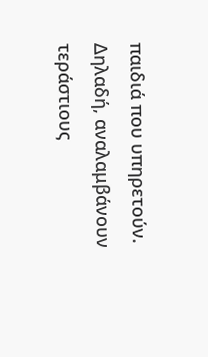παιδιά που υπηρετούν. Δηλαδή, αναλαμβάνουν τεράστιους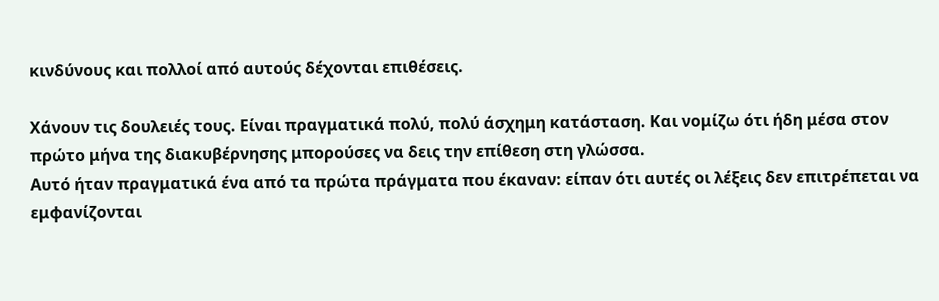κινδύνους και πολλοί από αυτούς δέχονται επιθέσεις.

Χάνουν τις δουλειές τους. Είναι πραγματικά πολύ, πολύ άσχημη κατάσταση. Και νομίζω ότι ήδη μέσα στον πρώτο μήνα της διακυβέρνησης μπορούσες να δεις την επίθεση στη γλώσσα.
Αυτό ήταν πραγματικά ένα από τα πρώτα πράγματα που έκαναν: είπαν ότι αυτές οι λέξεις δεν επιτρέπεται να εμφανίζονται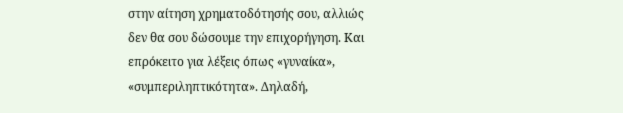στην αίτηση χρηματοδότησής σου, αλλιώς δεν θα σου δώσουμε την επιχορήγηση. Και επρόκειτο για λέξεις όπως «γυναίκα», «συμπεριληπτικότητα». Δηλαδή,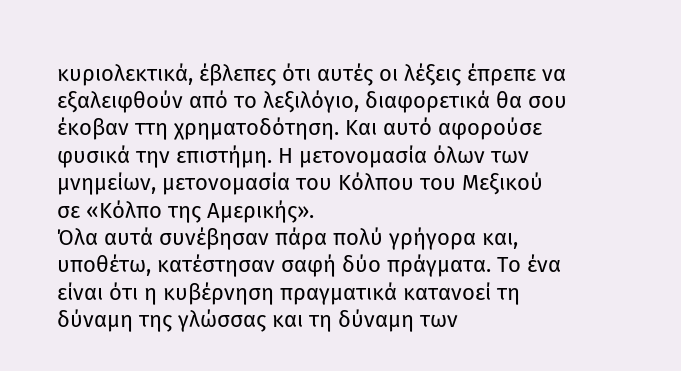κυριολεκτικά, έβλεπες ότι αυτές οι λέξεις έπρεπε να εξαλειφθούν από το λεξιλόγιο, διαφορετικά θα σου έκοβαν ττη χρηματοδότηση. Και αυτό αφορούσε φυσικά την επιστήμη. Η μετονομασία όλων των μνημείων, μετονομασία του Κόλπου του Μεξικού σε «Κόλπο της Αμερικής».
Όλα αυτά συνέβησαν πάρα πολύ γρήγορα και, υποθέτω, κατέστησαν σαφή δύο πράγματα. Το ένα είναι ότι η κυβέρνηση πραγματικά κατανοεί τη δύναμη της γλώσσας και τη δύναμη των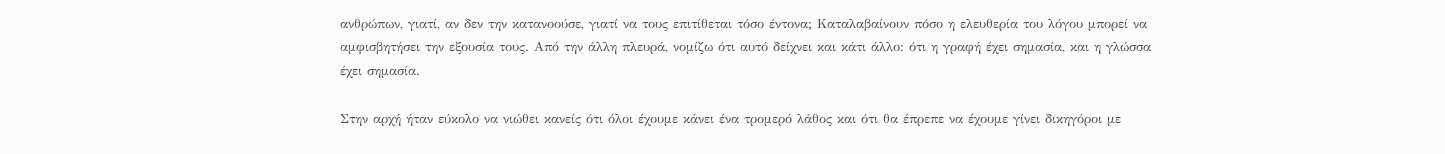ανθρώπων, γιατί, αν δεν την κατανοούσε, γιατί να τους επιτίθεται τόσο έντονα; Καταλαβαίνουν πόσο η ελευθερία του λόγου μπορεί να αμφισβητήσει την εξουσία τους. Από την άλλη πλευρά, νομίζω ότι αυτό δείχνει και κάτι άλλο: ότι η γραφή έχει σημασία, και η γλώσσα έχει σημασία.

Στην αρχή ήταν εύκολο να νιώθει κανείς ότι όλοι έχουμε κάνει ένα τρομερό λάθος και ότι θα έπρεπε να έχουμε γίνει δικηγόροι με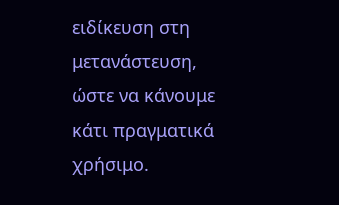ειδίκευση στη μετανάστευση, ώστε να κάνουμε κάτι πραγματικά χρήσιμο.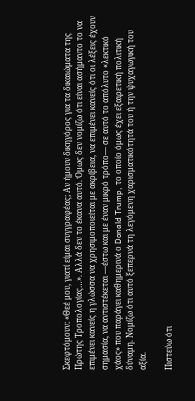Σκεφτόμουν: «Θεέ μου, γιατί είμαι συγγραφέας; Αν ήμουν δικηγόρος για τα δικαιώματα της Πρώτης Τροπολογίας…». Αλλά δεν το έκανα αυτό. Όμως δεν νομίζω ότι είναι ασήμαντο το να επιμένει κανείς η γλώσσα να χρησιμοποιείται με ακρίβεια, να επιμένει κανείς ότι οι λέξεις έχουν σημασία, να αντιστέκεται —έστω και με έναν μικρό τρόπο— σε αυτό το απόλυτο «λεκτικό χάος» που παράγει καθημερινά ο Donald Trump, το οποίο όμως έχει εξαιρετική πολιτική δύναμη. Νομίζω ότι αυτό ξεπερνά τη λεγόμενη χαρισματικότητά του ή την ψυχαγωγική του αξία.

Πιστεύω ότι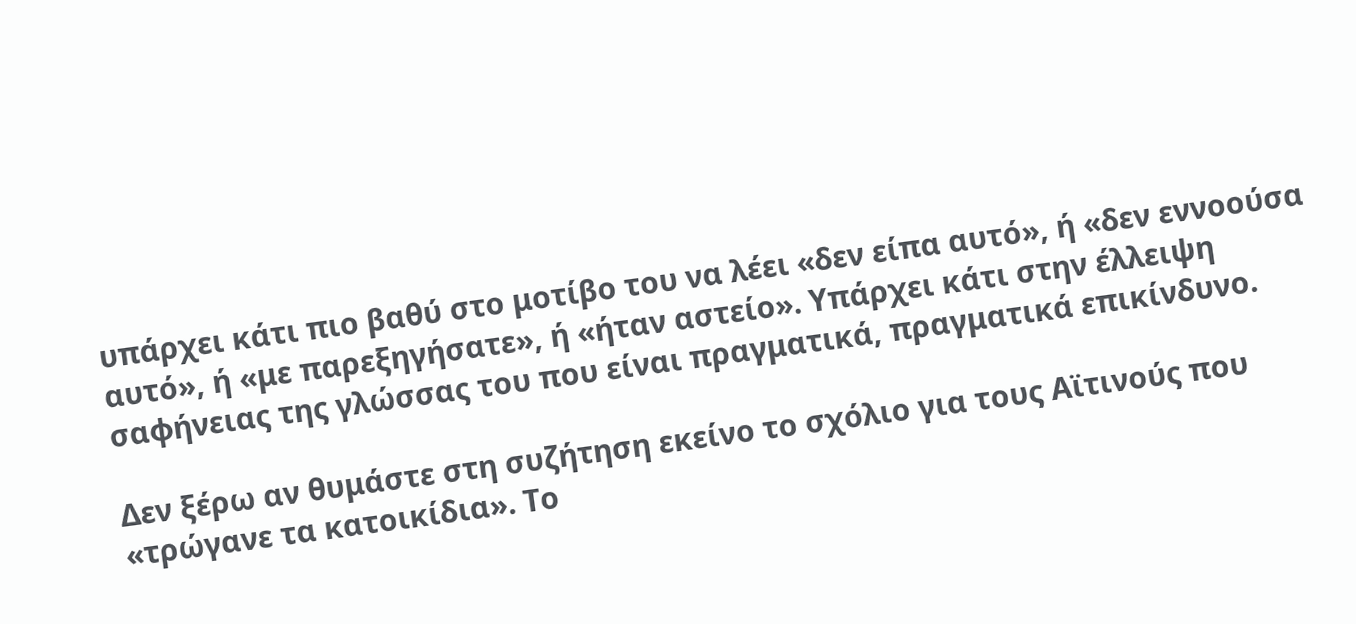υπάρχει κάτι πιο βαθύ στο μοτίβο του να λέει «δεν είπα αυτό», ή «δεν εννοούσα αυτό», ή «με παρεξηγήσατε», ή «ήταν αστείο». Υπάρχει κάτι στην έλλειψη σαφήνειας της γλώσσας του που είναι πραγματικά, πραγματικά επικίνδυνο.

Δεν ξέρω αν θυμάστε στη συζήτηση εκείνο το σχόλιο για τους Αϊτινούς που «τρώγανε τα κατοικίδια». Το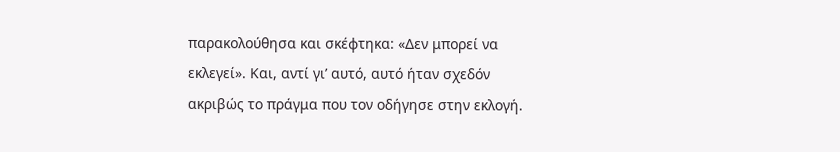παρακολούθησα και σκέφτηκα: «Δεν μπορεί να εκλεγεί». Και, αντί γι’ αυτό, αυτό ήταν σχεδόν ακριβώς το πράγμα που τον οδήγησε στην εκλογή.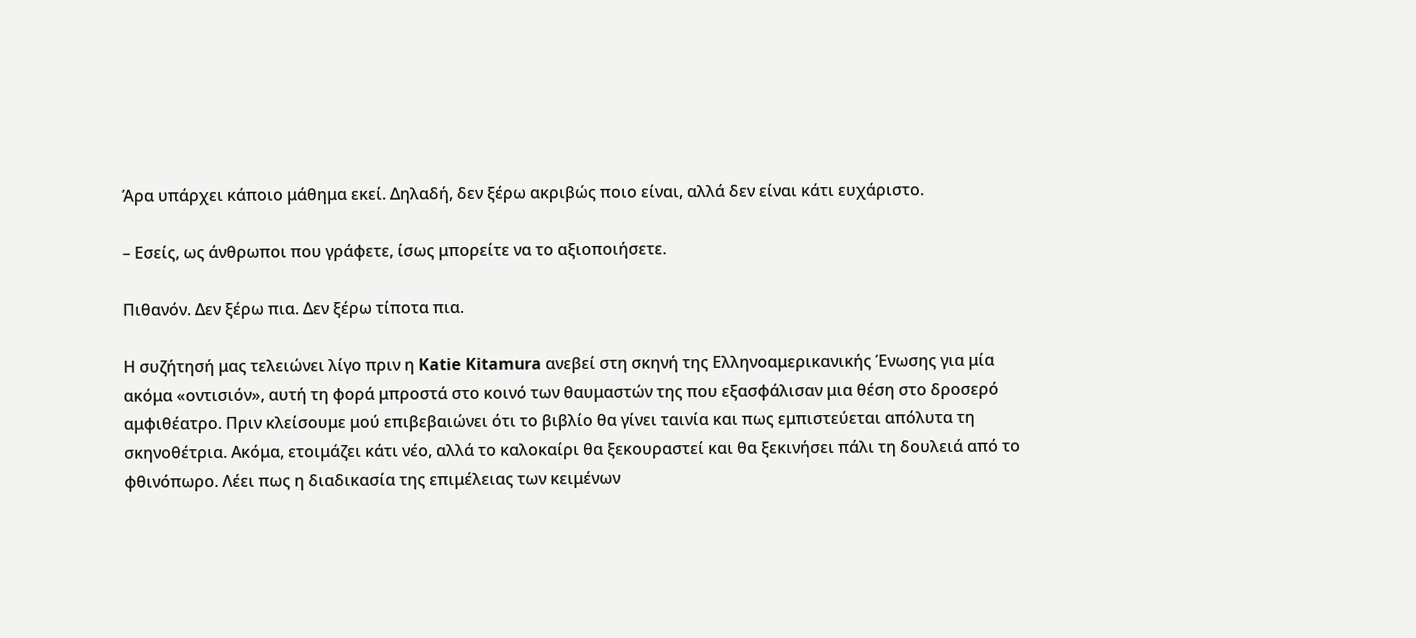Άρα υπάρχει κάποιο μάθημα εκεί. Δηλαδή, δεν ξέρω ακριβώς ποιο είναι, αλλά δεν είναι κάτι ευχάριστο.

– Εσείς, ως άνθρωποι που γράφετε, ίσως μπορείτε να το αξιοποιήσετε.

Πιθανόν. Δεν ξέρω πια. Δεν ξέρω τίποτα πια.

Η συζήτησή μας τελειώνει λίγο πριν η Katie Kitamura ανεβεί στη σκηνή της Ελληνοαμερικανικής Ένωσης για μία ακόμα «οντισιόν», αυτή τη φορά μπροστά στο κοινό των θαυμαστών της που εξασφάλισαν μια θέση στο δροσερό αμφιθέατρο. Πριν κλείσουμε μού επιβεβαιώνει ότι το βιβλίο θα γίνει ταινία και πως εμπιστεύεται απόλυτα τη σκηνοθέτρια. Ακόμα, ετοιμάζει κάτι νέο, αλλά το καλοκαίρι θα ξεκουραστεί και θα ξεκινήσει πάλι τη δουλειά από το φθινόπωρο. Λέει πως η διαδικασία της επιμέλειας των κειμένων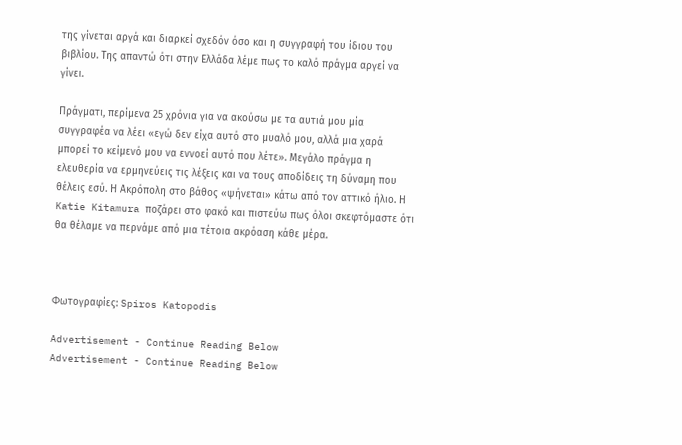της γίνεται αργά και διαρκεί σχεδόν όσο και η συγγραφή του ίδιου του βιβλίου. Της απαντώ ότι στην Ελλάδα λέμε πως το καλό πράγμα αργεί να γίνει.

Πράγματι, περίμενα 25 χρόνια για να ακούσω με τα αυτιά μου μία συγγραφέα να λέει «εγώ δεν είχα αυτό στο μυαλό μου, αλλά μια χαρά μπορεί το κείμενό μου να εννοεί αυτό που λέτε». Μεγάλο πράγμα η ελευθερία να ερμηνεύεις τις λέξεις και να τους αποδίδεις τη δύναμη που θέλεις εσύ. Η Ακρόπολη στο βάθος «ψήνεται» κάτω από τον αττικό ήλιο. Η Katie Kitamura ποζάρει στο φακό και πιστεύω πως όλοι σκεφτόμαστε ότι θα θέλαμε να περνάμε από μια τέτοια ακρόαση κάθε μέρα.



Φωτογραφίες: Spiros Katopodis

Advertisement - Continue Reading Below
Advertisement - Continue Reading Below